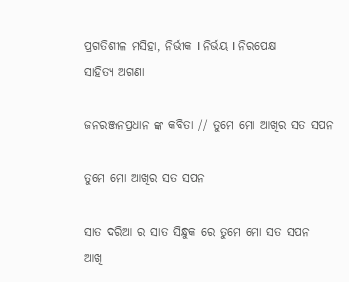ପ୍ରଗତିଶୀଳ ମସିହା, ନିର୍ଭୀକ I ନିର୍ଭୟ I ନିରପେକ୍ଷ
ସାହିତ୍ୟ ଅଗଣା

ଜନରଞ୍ଜନପ୍ରଧାନ ଙ୍କ କବିତା // ତୁମେ ମୋ ଆଖିର ସତ ସପନ

ତୁମେ ମୋ ଆଖିର ସତ ସପନ

ସାତ ଦରିଆ ର ସାତ ସିନ୍ଧୁକ ରେ ତୁମେ ମୋ ସତ ସପନ
ଆଖି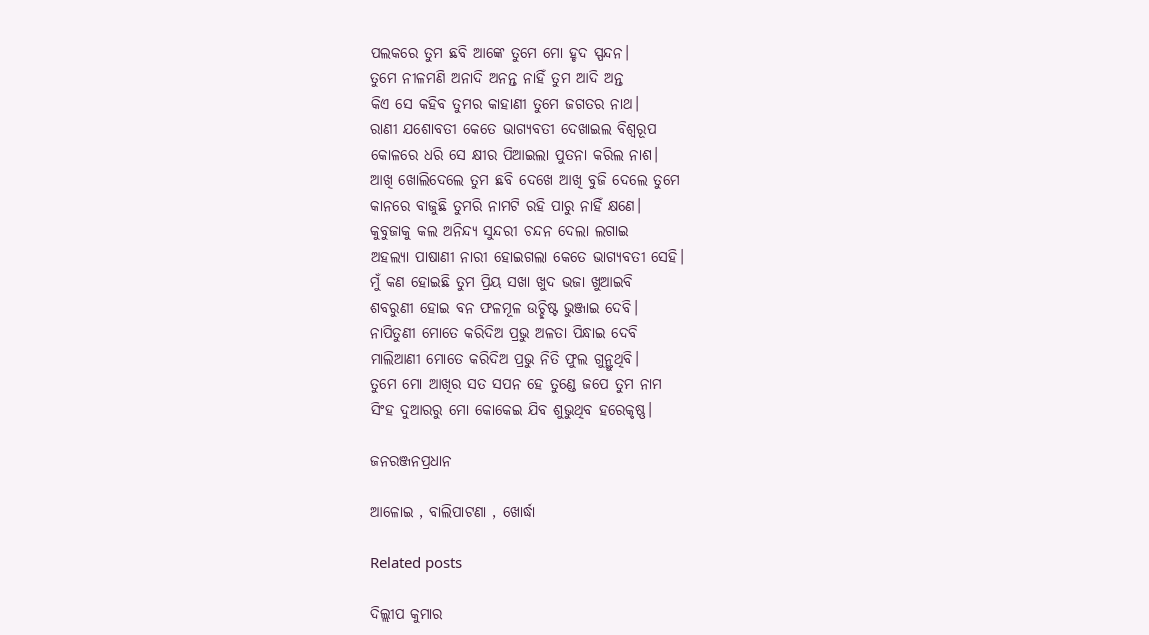ପଲକରେ ତୁମ ଛବି ଆଙ୍କେ ତୁମେ ମୋ ହୃଦ ସ୍ପନ୍ଦନ।
ତୁମେ ନୀଳମଣି ଅନାଦି ଅନନ୍ତ ନାହିଁ ତୁମ ଆଦି ଅନ୍ତ
କିଏ ସେ କହିବ ତୁମର କାହାଣୀ ତୁମେ ଜଗତର ନାଥ।
ରାଣୀ ଯଶୋବତୀ କେତେ ଭାଗ୍ୟବତୀ ଦେଖାଇଲ ବିଶ୍ଵରୂପ
କୋଳରେ ଧରି ସେ କ୍ଷୀର ପିଆଇଲା ପୁତନା କରିଲ ନାଶ।
ଆଖି ଖୋଲିଦେଲେ ତୁମ ଛବି ଦେଖେ ଆଖି ବୁଜି ଦେଲେ ତୁମେ
କାନରେ ବାଜୁଛି ତୁମରି ନାମଟି ରହି ପାରୁ ନାହିଁ କ୍ଷଣେ।
କୁବୁଜାକୁ କଲ ଅନିନ୍ଦ୍ୟ ସୁନ୍ଦରୀ ଚନ୍ଦନ ଦେଲା ଲଗାଇ
ଅହଲ୍ୟା ପାଷାଣୀ ନାରୀ ହୋଇଗଲା କେତେ ଭାଗ୍ୟବତୀ ସେହି।
ମୁଁ କଣ ହୋଇଛି ତୁମ ପ୍ରିୟ ସଖା ଖୁଦ ଭଜା ଖୁଆଇବି
ଶବରୁଣୀ ହୋଇ ବନ ଫଳମୂଳ ଉଚ୍ଛିଷ୍ଟ ଭୁଞ୍ଜାଇ ଦେବି।
ନାପିତୁଣୀ ମୋତେ କରିଦିଅ ପ୍ରଭୁ ଅଳତା ପିନ୍ଧାଇ ଦେବି
ମାଲିଆଣୀ ମୋତେ କରିଦିଅ ପ୍ରଭୁ ନିତି ଫୁଲ ଗୁନ୍ଥୁଥିବି।
ତୁମେ ମୋ ଆଖିର ସତ ସପନ ହେ ତୁଣ୍ଡେ ଜପେ ତୁମ ନାମ
ସିଂହ ଦୁଆରରୁ ମୋ କୋକେଇ ଯିବ ଶୁଭୁଥିବ ହରେକୃଷ୍ଣ।

ଜନରଞ୍ଜନପ୍ରଧାନ

ଆଳୋଇ , ବାଲିପାଟଣା , ଖୋର୍ଦ୍ଧା

Related posts

ଦିଲ୍ଲୀପ କୁମାର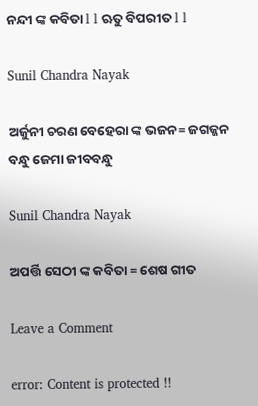ନନ୍ଦୀ ଙ୍କ କବିତା l l ଋତୁ ବିପରୀତ l l

Sunil Chandra Nayak

ଅର୍ଜୁନୀ ଚରଣ ବେହେରା ଙ୍କ ଭଜନ= ଜଗଜ୍ଜନ ବନ୍ଧୁ ଜେମା ଜୀବବନ୍ଧୁ

Sunil Chandra Nayak

ଅପର୍ତ୍ତି ସେଠୀ ଙ୍କ କବିତା = ଶେଷ ଗୀତ

Leave a Comment

error: Content is protected !!